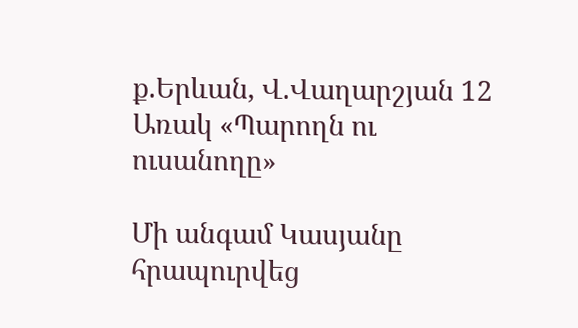ք.Երևան, Վ.Վաղարշյան 12
Առակ «Պարողն ու ուսանողը»

Մի անգամ Կասյանը հրապուրվեց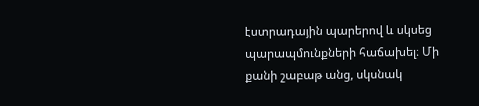էստրադային պարերով և սկսեց պարապմունքների հաճախել։ Մի քանի շաբաթ անց, սկսնակ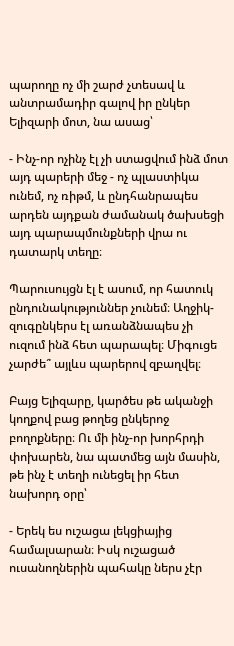պարողը ոչ մի շարժ չտեսավ և անտրամադիր գալով իր ընկեր Ելիզարի մոտ, նա ասաց՝

- Ինչ-որ ոչինչ էլ չի ստացվում ինձ մոտ այդ պարերի մեջ - ոչ պլաստիկա ունեմ, ոչ ռիթմ, և ընդհանրապես արդեն այդքան ժամանակ ծախսեցի այդ պարապմունքների վրա ու դատարկ տեղը։

Պարուսույցն էլ է ասում, որ հատուկ ընդունակություններ չունեմ։ Աղջիկ-զուգընկերս էլ առանձնապես չի ուզում ինձ հետ պարապել։ Միգուցե չարժե՞ այլևս պարերով զբաղվել։

Բայց Ելիզարը, կարծես թե ականջի կողքով բաց թողեց ընկերոջ բողոքները։ Ու մի ինչ-որ խորհրդի փոխարեն, նա պատմեց այն մասին, թե ինչ է տեղի ունեցել իր հետ նախորդ օրը՝

- Երեկ ես ուշացա լեկցիայից համալսարան։ Իսկ ուշացած ուսանողներին պահակը ներս չէր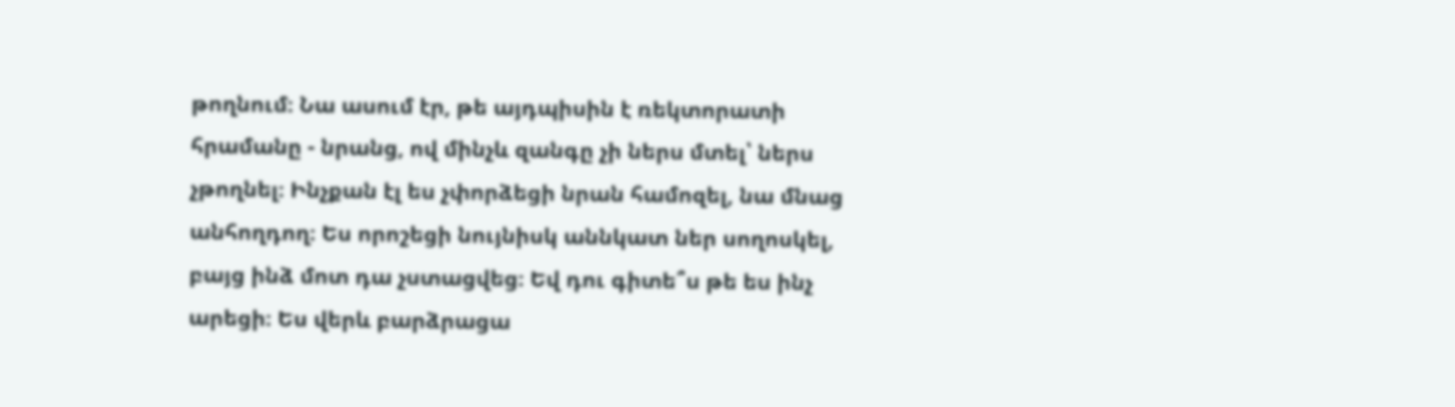թողնում։ Նա ասում էր, թե այդպիսին է ռեկտորատի հրամանը - նրանց, ով մինչև զանգը չի ներս մտել՝ ներս չթողնել։ Ինչքան էլ ես չփորձեցի նրան համոզել, նա մնաց անհողդող։ Ես որոշեցի նույնիսկ աննկատ ներ սողոսկել, բայց ինձ մոտ դա չստացվեց։ Եվ դու գիտե՞ս թե ես ինչ արեցի։ Ես վերև բարձրացա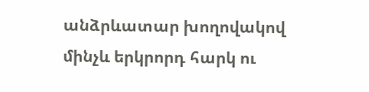անձրևատար խողովակով մինչև երկրորդ հարկ ու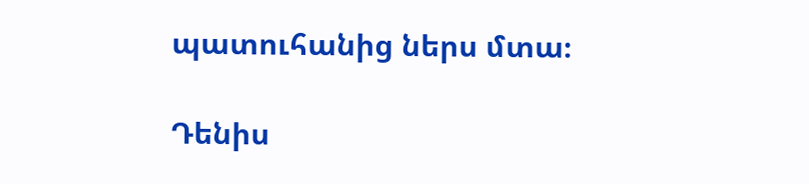պատուհանից ներս մտա։

Դենիս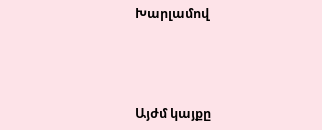Խարլամով




Այժմ կայքը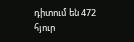դիտում են 472 հյուր